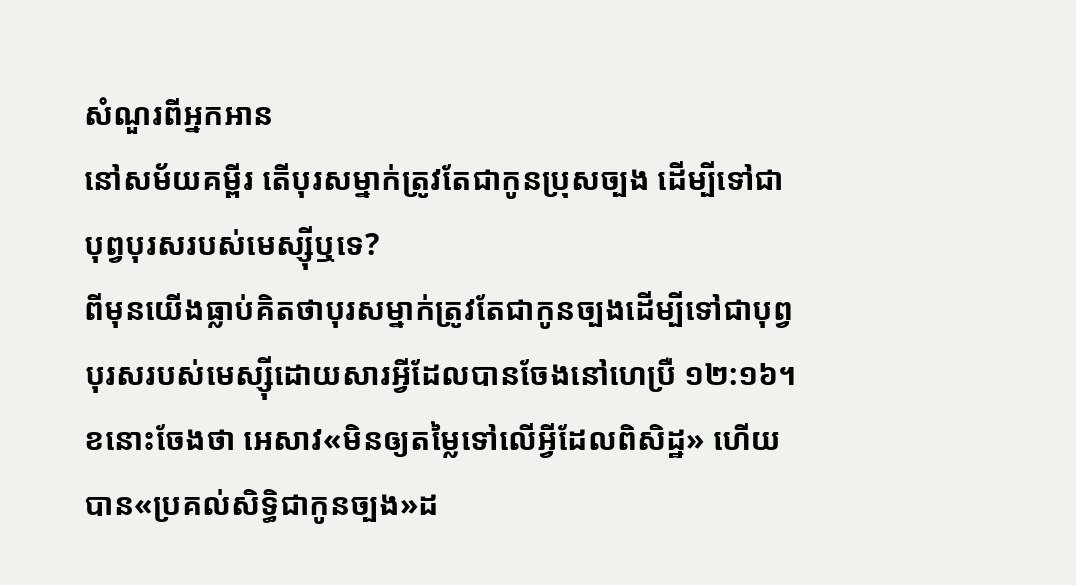សំណួរពីអ្នកអាន
នៅសម័យគម្ពីរ តើបុរសម្នាក់ត្រូវតែជាកូនប្រុសច្បង ដើម្បីទៅជាបុព្វបុរសរបស់មេស្ស៊ីឬទេ?
ពីមុនយើងធ្លាប់គិតថាបុរសម្នាក់ត្រូវតែជាកូនច្បងដើម្បីទៅជាបុព្វបុរសរបស់មេស្ស៊ីដោយសារអ្វីដែលបានចែងនៅហេប្រឺ ១២:១៦។ ខនោះចែងថា អេសាវ«មិនឲ្យតម្លៃទៅលើអ្វីដែលពិសិដ្ឋ» ហើយបាន«ប្រគល់សិទ្ធិជាកូនច្បង»ដ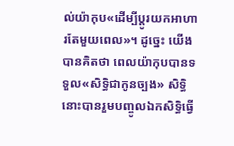ល់យ៉ាកុប«ដើម្បីប្ដូរយកអាហារតែមួយពេល»។ ដូច្នេះ យើងបានគិតថា ពេលយ៉ាកុបបានទទួល«សិទ្ធិជាកូនច្បង» សិទ្ធិនោះបានរួមបញ្ចូលឯកសិទ្ធិធ្វើ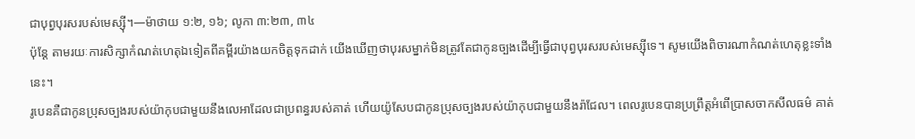ជាបុព្វបុរសរបស់មេស្ស៊ី។—ម៉ាថាយ ១:២, ១៦; លូកា ៣:២៣, ៣៤
ប៉ុន្ដែ តាមរយៈការសិក្សាកំណត់ហេតុឯទៀតពីគម្ពីរយ៉ាងយកចិត្ដទុកដាក់ យើងឃើញថាបុរសម្នាក់មិនត្រូវតែជាកូនច្បងដើម្បីធ្វើជាបុព្វបុរសរបស់មេស្ស៊ីទេ។ សូមយើងពិចារណាកំណត់ហេតុខ្លះទាំងនេះ។
រូបេនគឺជាកូនប្រុសច្បងរបស់យ៉ាកុបជាមួយនឹងលេអាដែលជាប្រពន្ធរបស់គាត់ ហើយយ៉ូសែបជាកូនប្រុសច្បងរបស់យ៉ាកុបជាមួយនឹងរ៉ាជែល។ ពេលរូបេនបានប្រព្រឹត្ដអំពើប្រាសចាកសីលធម៌ គាត់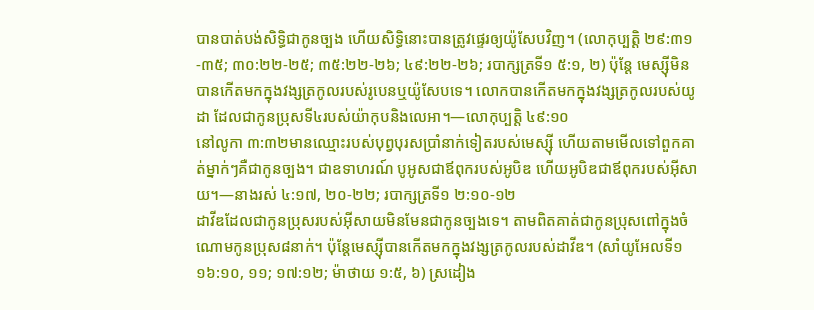បានបាត់បង់សិទ្ធិជាកូនច្បង ហើយសិទ្ធិនោះបានត្រូវផ្ទេរឲ្យយ៉ូសែបវិញ។ (លោកុប្បត្ដិ ២៩:៣១-៣៥; ៣០:២២-២៥; ៣៥:២២-២៦; ៤៩:២២-២៦; របាក្សត្រទី១ ៥:១, ២) ប៉ុន្ដែ មេស្ស៊ីមិនបានកើតមកក្នុងវង្សត្រកូលរបស់រូបេនឬយ៉ូសែបទេ។ លោកបានកើតមកក្នុងវង្សត្រកូលរបស់យូដា ដែលជាកូនប្រុសទី៤របស់យ៉ាកុបនិងលេអា។—លោកុប្បត្ដិ ៤៩:១០
នៅលូកា ៣:៣២មានឈ្មោះរបស់បុព្វបុរសប្រាំនាក់ទៀតរបស់មេស្ស៊ី ហើយតាមមើលទៅពួកគាត់ម្នាក់ៗគឺជាកូនច្បង។ ជាឧទាហរណ៍ បូអូសជាឪពុករបស់អូបិឌ ហើយអូបិឌជាឪពុករបស់អ៊ីសាយ។—នាងរស់ ៤:១៧, ២០-២២; របាក្សត្រទី១ ២:១០-១២
ដាវីឌដែលជាកូនប្រុសរបស់អ៊ីសាយមិនមែនជាកូនច្បងទេ។ តាមពិតគាត់ជាកូនប្រុសពៅក្នុងចំណោមកូនប្រុស៨នាក់។ ប៉ុន្ដែមេស្ស៊ីបានកើតមកក្នុងវង្សត្រកូលរបស់ដាវីឌ។ (សាំយូអែលទី១ ១៦:១០, ១១; ១៧:១២; ម៉ាថាយ ១:៥, ៦) ស្រដៀង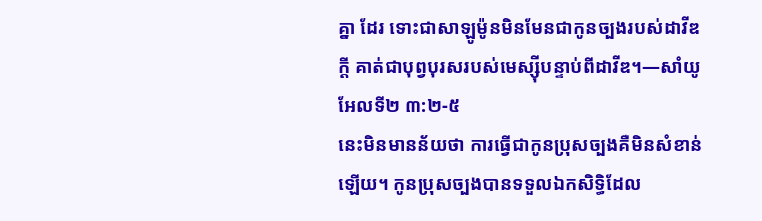គ្នា ដែរ ទោះជាសាឡូម៉ូនមិនមែនជាកូនច្បងរបស់ដាវីឌក្ដី គាត់ជាបុព្វបុរសរបស់មេស្ស៊ីបន្ទាប់ពីដាវីឌ។—សាំយូអែលទី២ ៣:២-៥
នេះមិនមានន័យថា ការធ្វើជាកូនប្រុសច្បងគឺមិនសំខាន់ឡើយ។ កូនប្រុសច្បងបានទទួលឯកសិទ្ធិដែល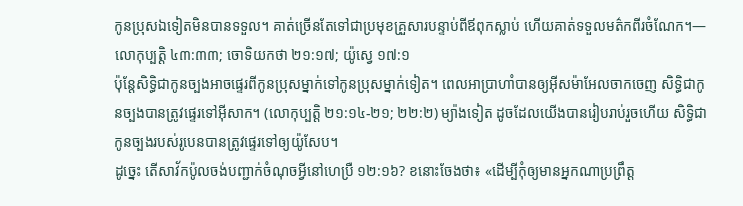កូនប្រុសឯទៀតមិនបានទទួល។ គាត់ច្រើនតែទៅជាប្រមុខគ្រួសារបន្ទាប់ពីឪពុកស្លាប់ ហើយគាត់ទទួលមត៌កពីរចំណែក។—លោកុប្បត្ដិ ៤៣:៣៣; ចោទិយកថា ២១:១៧; យ៉ូស្វេ ១៧:១
ប៉ុន្ដែសិទ្ធិជាកូនច្បងអាចផ្ទេរពីកូនប្រុសម្នាក់ទៅកូនប្រុសម្នាក់ទៀត។ ពេលអាប្រាហាំបានឲ្យអ៊ីសម៉ាអែលចាកចេញ សិទ្ធិជាកូនច្បងបានត្រូវផ្ទេរទៅអ៊ីសាក។ (លោកុប្បត្ដិ ២១:១៤-២១; ២២:២) ម្យ៉ាងទៀត ដូចដែលយើងបានរៀបរាប់រួចហើយ សិទ្ធិជាកូនច្បងរបស់រូបេនបានត្រូវផ្ទេរទៅឲ្យយ៉ូសែប។
ដូច្នេះ តើសាវ័កប៉ូលចង់បញ្ជាក់ចំណុចអ្វីនៅហេប្រឺ ១២:១៦? ខនោះចែងថា៖ «ដើម្បីកុំឲ្យមានអ្នកណាប្រព្រឹត្ដ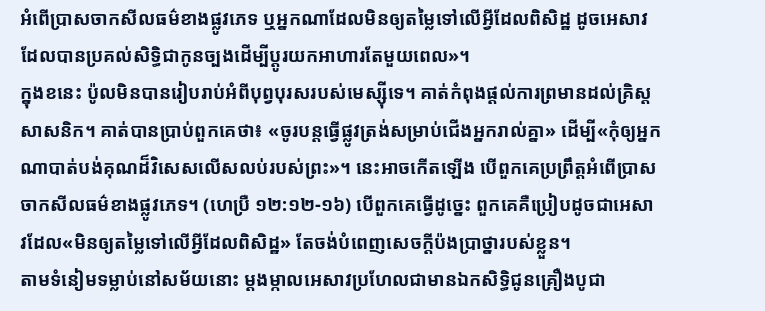អំពើប្រាសចាកសីលធម៌ខាងផ្លូវភេទ ឬអ្នកណាដែលមិនឲ្យតម្លៃទៅលើអ្វីដែលពិសិដ្ឋ ដូចអេសាវដែលបានប្រគល់សិទ្ធិជាកូនច្បងដើម្បីប្ដូរយកអាហារតែមួយពេល»។
ក្នុងខនេះ ប៉ូលមិនបានរៀបរាប់អំពីបុព្វបុរសរបស់មេស្ស៊ីទេ។ គាត់កំពុងផ្ដល់ការព្រមានដល់គ្រិស្ដសាសនិក។ គាត់បានប្រាប់ពួកគេថា៖ «ចូរបន្ដធ្វើផ្លូវត្រង់សម្រាប់ជើងអ្នករាល់គ្នា» ដើម្បី«កុំឲ្យអ្នកណាបាត់បង់គុណដ៏វិសេសលើសលប់របស់ព្រះ»។ នេះអាចកើតឡើង បើពួកគេប្រព្រឹត្ដអំពើប្រាសចាកសីលធម៌ខាងផ្លូវភេទ។ (ហេប្រឺ ១២:១២-១៦) បើពួកគេធ្វើដូច្នេះ ពួកគេគឺប្រៀបដូចជាអេសាវដែល«មិនឲ្យតម្លៃទៅលើអ្វីដែលពិសិដ្ឋ» តែចង់បំពេញសេចក្ដីប៉ងប្រាថ្នារបស់ខ្លួន។
តាមទំនៀមទម្លាប់នៅសម័យនោះ ម្ដងម្កាលអេសាវប្រហែលជាមានឯកសិទ្ធិជូនគ្រឿងបូជា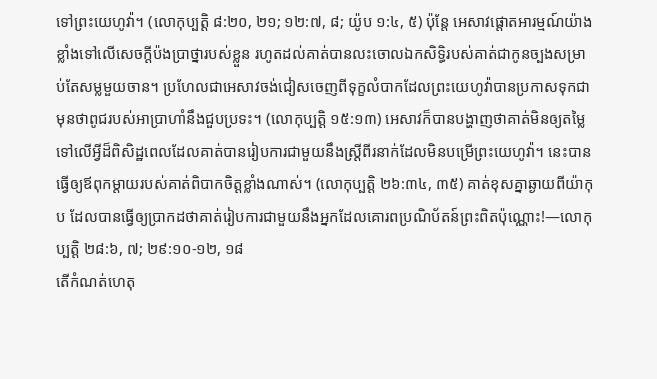ទៅព្រះយេហូវ៉ា។ (លោកុប្បត្ដិ ៨:២០, ២១; ១២:៧, ៨; យ៉ូប ១:៤, ៥) ប៉ុន្ដែ អេសាវផ្ដោតអារម្មណ៍យ៉ាងខ្លាំងទៅលើសេចក្ដីប៉ងប្រាថ្នារបស់ខ្លួន រហូតដល់គាត់បានលះចោលឯកសិទ្ធិរបស់គាត់ជាកូនច្បងសម្រាប់តែសម្លមួយចាន។ ប្រហែលជាអេសាវចង់ជៀសចេញពីទុក្ខលំបាកដែលព្រះយេហូវ៉ាបានប្រកាសទុកជាមុនថាពូជរបស់អាប្រាហាំនឹងជួបប្រទះ។ (លោកុប្បត្ដិ ១៥:១៣) អេសាវក៏បានបង្ហាញថាគាត់មិនឲ្យតម្លៃទៅលើអ្វីដ៏ពិសិដ្ឋពេលដែលគាត់បានរៀបការជាមួយនឹងស្ដ្រីពីរនាក់ដែលមិនបម្រើព្រះយេហូវ៉ា។ នេះបានធ្វើឲ្យឪពុកម្ដាយរបស់គាត់ពិបាកចិត្ដខ្លាំងណាស់។ (លោកុប្បត្ដិ ២៦:៣៤, ៣៥) គាត់ខុសគ្នាឆ្ងាយពីយ៉ាកុប ដែលបានធ្វើឲ្យប្រាកដថាគាត់រៀបការជាមួយនឹងអ្នកដែលគោរពប្រណិប័តន៍ព្រះពិតប៉ុណ្ណោះ!—លោកុប្បត្ដិ ២៨:៦, ៧; ២៩:១០-១២, ១៨
តើកំណត់ហេតុ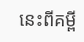នេះពីគម្ពី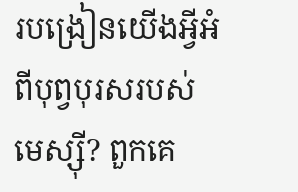របង្រៀនយើងអ្វីអំពីបុព្វបុរសរបស់មេស្ស៊ី? ពួកគេ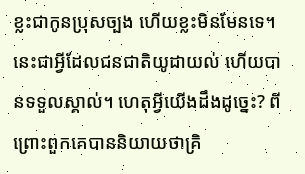ខ្លះជាកូនប្រុសច្បង ហើយខ្លះមិនមែនទេ។ នេះជាអ្វីដែលជនជាតិយូដាយល់ ហើយបានទទួលស្គាល់។ ហេតុអ្វីយើងដឹងដូច្នេះ? ពីព្រោះពួកគេបាននិយាយថាគ្រិ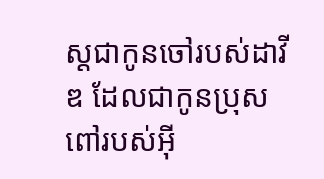ស្ដជាកូនចៅរបស់ដាវីឌ ដែលជាកូនប្រុសពៅរបស់អ៊ី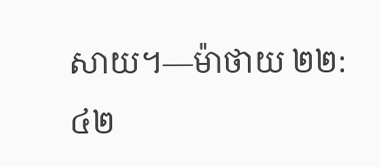សាយ។—ម៉ាថាយ ២២:៤២